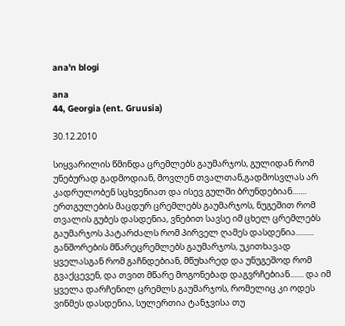ana'n blogi

ana
44, Georgia (ent. Gruusia)

30.12.2010

სიყვარილის წმინდა ცრემლებს გაუმარჯოს, გულიდან რომ უნებურად გადმოდიან, მოვლენ თვალთან,გადმოსვლას არ კადრულობენ სცხვენიათ და ისევ გულში ბრუნდებიან....... ერთგულების მაცდურ ცრემლებს გაუმარჯოს, ნუგეშით რომ თვალის გუბეს დასდენია, ვნებით სავსე იმ ცხელ ცრემლებს გაუმარჯოს პატარძალს რომ პირველ ღამეს დასდენია......... განშორების მწარეცრემლებს გაუმარჯოს, უკითხავად ყველასგან რომ გაჩნდებიან, მწუხარედ და უნუგეშოდ რომ გვაქცევენ, და თვით მწარე მოგონებად დაგვრჩებიან....... და იმ ყველა დარჩენილ ცრემლს გაუმარჯოს, რომელიც კი ოდეს ვინმეს დასდენია, სულერთია ტანჯვისა თუ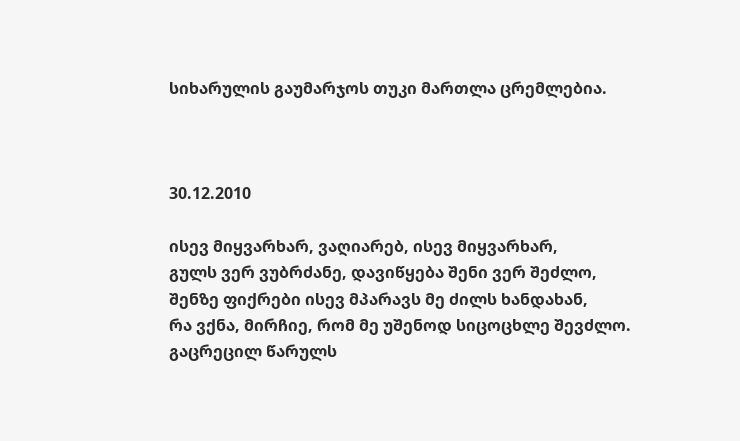სიხარულის გაუმარჯოს თუკი მართლა ცრემლებია.



30.12.2010

ისევ მიყვარხარ, ვაღიარებ, ისევ მიყვარხარ,
გულს ვერ ვუბრძანე, დავიწყება შენი ვერ შეძლო,
შენზე ფიქრები ისევ მპარავს მე ძილს ხანდახან,
რა ვქნა, მირჩიე, რომ მე უშენოდ სიცოცხლე შევძლო.
გაცრეცილ წარულს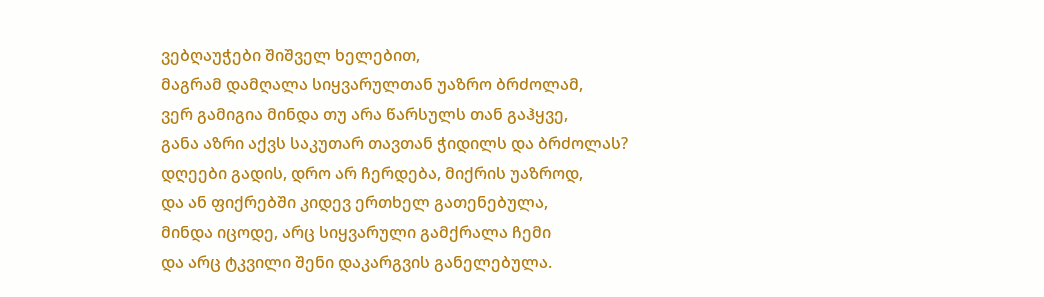ვებღაუჭები შიშველ ხელებით,
მაგრამ დამღალა სიყვარულთან უაზრო ბრძოლამ,
ვერ გამიგია მინდა თუ არა წარსულს თან გაჰყვე,
განა აზრი აქვს საკუთარ თავთან ჭიდილს და ბრძოლას?
დღეები გადის, დრო არ ჩერდება, მიქრის უაზროდ,
და ან ფიქრებში კიდევ ერთხელ გათენებულა,
მინდა იცოდე, არც სიყვარული გამქრალა ჩემი
და არც ტკვილი შენი დაკარგვის განელებულა.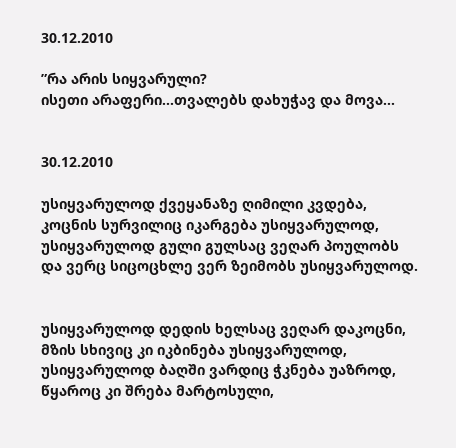30.12.2010

”რა არის სიყვარული?
ისეთი არაფერი...თვალებს დახუჭავ და მოვა...


30.12.2010

უსიყვარულოდ ქვეყანაზე ღიმილი კვდება,
კოცნის სურვილიც იკარგება უსიყვარულოდ,
უსიყვარულოდ გული გულსაც ვეღარ პოულობს
და ვერც სიცოცხლე ვერ ზეიმობს უსიყვარულოდ.


უსიყვარულოდ დედის ხელსაც ვეღარ დაკოცნი,
მზის სხივიც კი იკბინება უსიყვარულოდ,
უსიყვარულოდ ბაღში ვარდიც ჭკნება უაზროდ,
წყაროც კი შრება მარტოსული,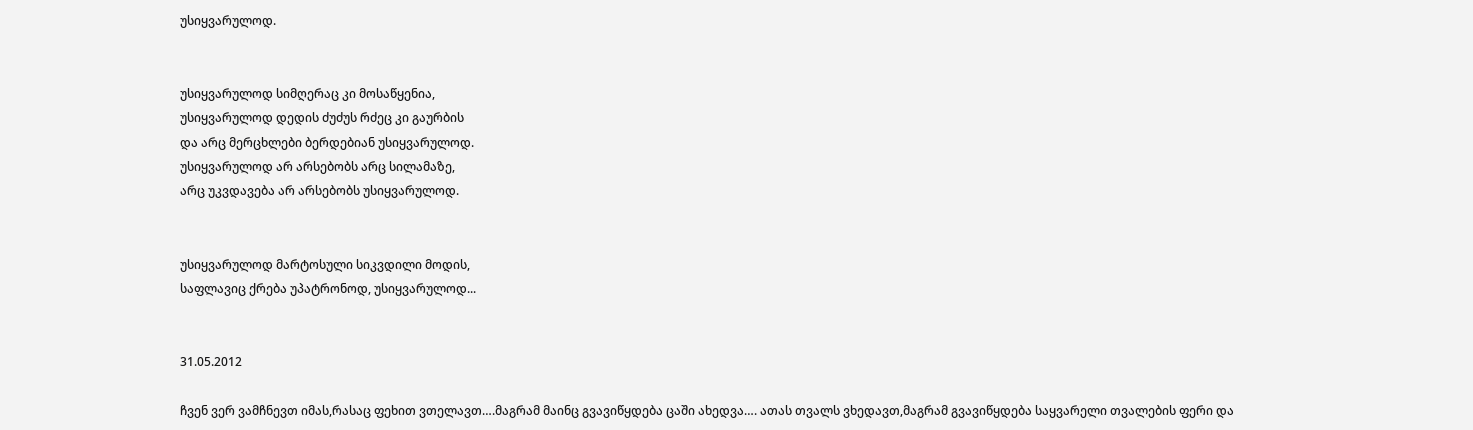უსიყვარულოდ.


უსიყვარულოდ სიმღერაც კი მოსაწყენია,
უსიყვარულოდ დედის ძუძუს რძეც კი გაურბის
და არც მერცხლები ბერდებიან უსიყვარულოდ.
უსიყვარულოდ არ არსებობს არც სილამაზე,
არც უკვდავება არ არსებობს უსიყვარულოდ.


უსიყვარულოდ მარტოსული სიკვდილი მოდის,
საფლავიც ქრება უპატრონოდ, უსიყვარულოდ...


31.05.2012

ჩვენ ვერ ვამჩნევთ იმას,რასაც ფეხით ვთელავთ….მაგრამ მაინც გვავიწყდება ცაში ახედვა…. ათას თვალს ვხედავთ,მაგრამ გვავიწყდება საყვარელი თვალების ფერი და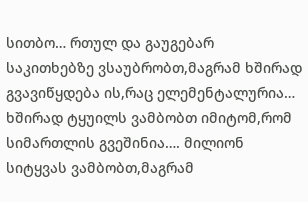სითბო… რთულ და გაუგებარ საკითხებზე ვსაუბრობთ,მაგრამ ხშირად გვავიწყდება ის,რაც ელემენტალურია… ხშირად ტყუილს ვამბობთ იმიტომ,რომ სიმართლის გვეშინია…. მილიონ სიტყვას ვამბობთ,მაგრამ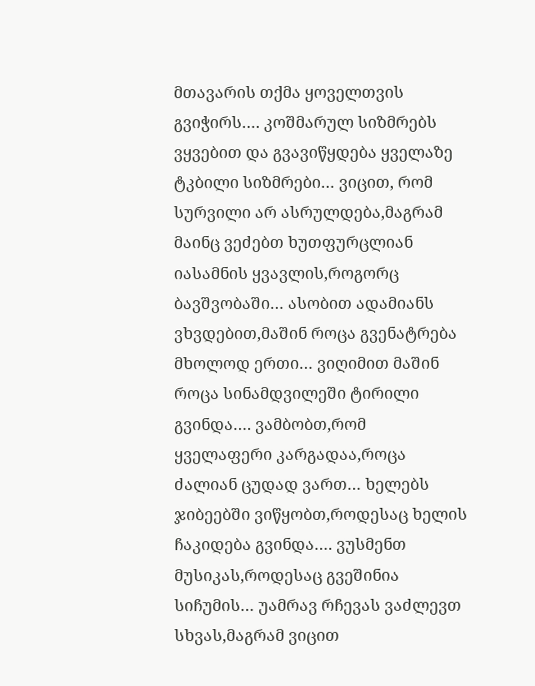მთავარის თქმა ყოველთვის გვიჭირს…. კოშმარულ სიზმრებს ვყვებით და გვავიწყდება ყველაზე ტკბილი სიზმრები… ვიცით, რომ სურვილი არ ასრულდება,მაგრამ მაინც ვეძებთ ხუთფურცლიან იასამნის ყვავლის,როგორც ბავშვობაში… ასობით ადამიანს ვხვდებით,მაშინ როცა გვენატრება მხოლოდ ერთი… ვიღიმით მაშინ როცა სინამდვილეში ტირილი გვინდა…. ვამბობთ,რომ ყველაფერი კარგადაა,როცა ძალიან ცუდად ვართ… ხელებს ჯიბეებში ვიწყობთ,როდესაც ხელის ჩაკიდება გვინდა…. ვუსმენთ მუსიკას,როდესაც გვეშინია სიჩუმის… უამრავ რჩევას ვაძლევთ სხვას,მაგრამ ვიცით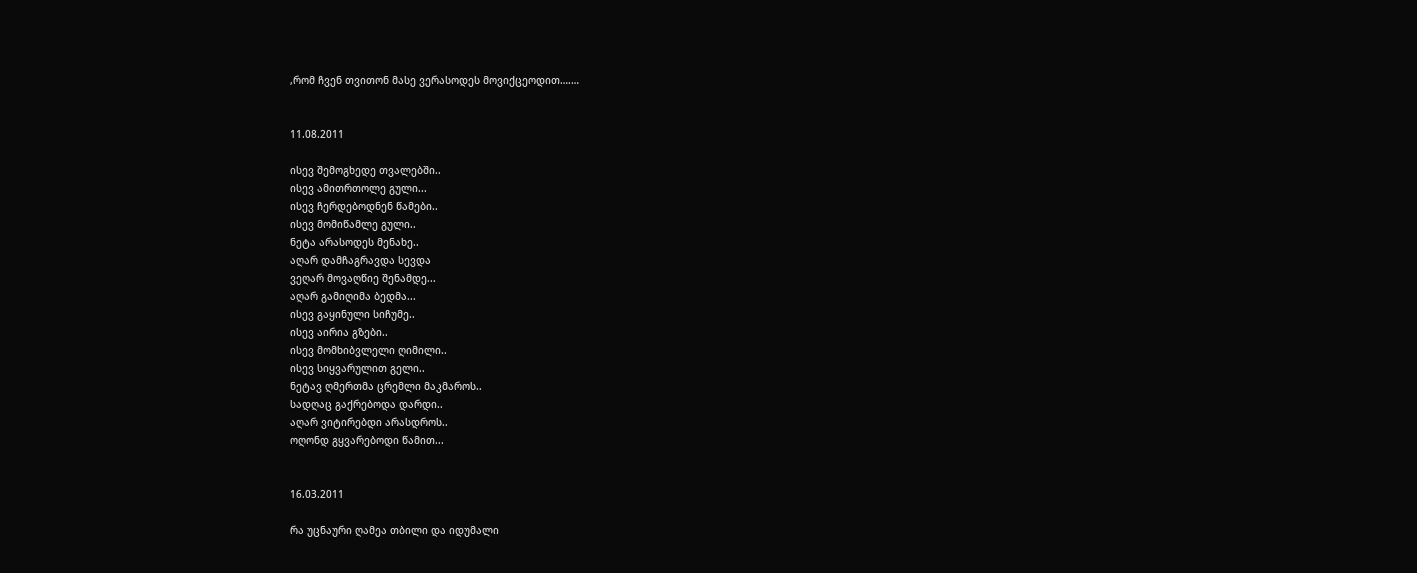,რომ ჩვენ თვითონ მასე ვერასოდეს მოვიქცეოდით….…


11.08.2011

ისევ შემოგხედე თვალებში..
ისევ ამითრთოლე გული...
ისევ ჩერდებოდნენ წამები..
ისევ მომიწამლე გული..
ნეტა არასოდეს მენახე..
აღარ დამჩაგრავდა სევდა
ვეღარ მოვაღწიე შენამდე...
აღარ გამიღიმა ბედმა...
ისევ გაყინული სიჩუმე..
ისევ აირია გზები..
ისევ მომხიბვლელი ღიმილი..
ისევ სიყვარულით გელი..
ნეტავ ღმერთმა ცრემლი მაკმაროს..
სადღაც გაქრებოდა დარდი..
აღარ ვიტირებდი არასდროს..
ოღონდ გყვარებოდი წამით...


16.03.2011

რა უცნაური ღამეა თბილი და იდუმალი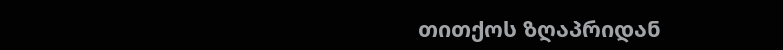თითქოს ზღაპრიდან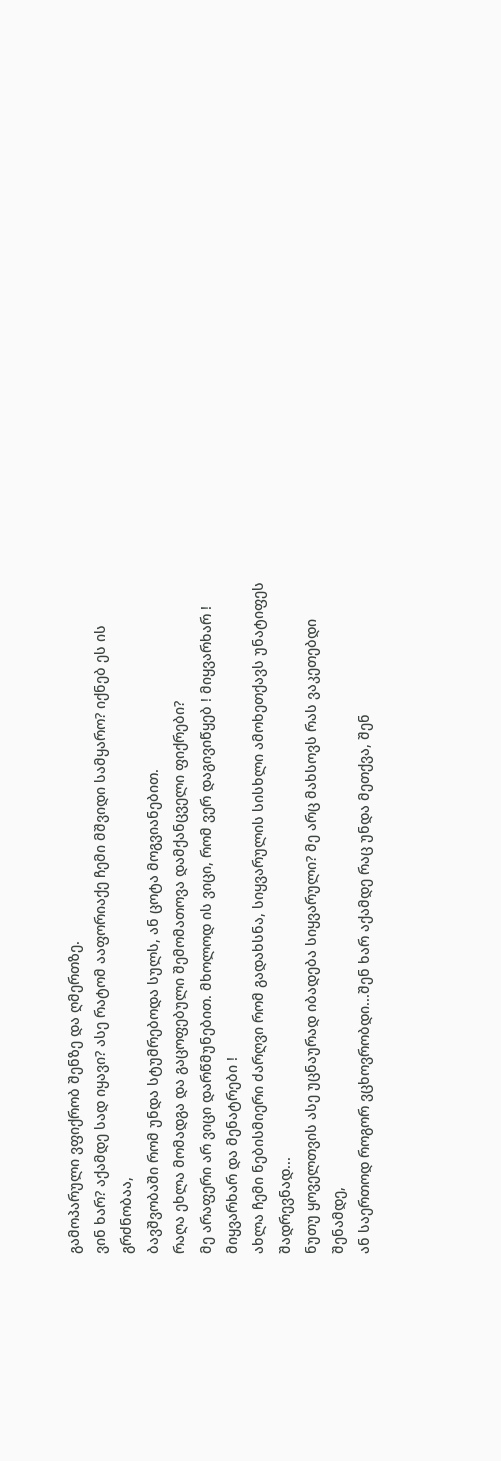გამოპარული ვფიქრობ შენზე და ღმერთზე.
ვინ ხარ? აქამდე სად იყავი? ასე რატომ ააფორიაქე ჩემი მშვიდი სამყარო? იქნებ ეს ის გრძნობაა,
ბავშვობაში რომ უნდა სტუმრებოდა სულს, ან ცოტა მოგვიანებით.
რაღა ეხლა მომადგა და გაცოფებული შემომათოვა დამქანცველი ფიქრები?
მე არაფერი არ ვიცი დარწმუნებით. მხოლოდ ის ვიცი, რომ ვერ დაგივიწყებ ! მიყვარხარ ! მიყვარხარ და მენატრები !
ახლა ჩემი ნებისმიერი ძარღვი რომ გადახსნა, სიყვარულის სისხლი ამოხეთქავს უნატიფეს შადრევნად...
ნუთუ ყოველთვის ასე უცნაურად იბადება სიყვარული? მე არც მახსოვს რას ვაკეთებდი შენამდე,
ან საერთოდ როგორ ვცხოვრობდი...შენ ხარ აქამდე რაც უნდა მეთქვა, შენ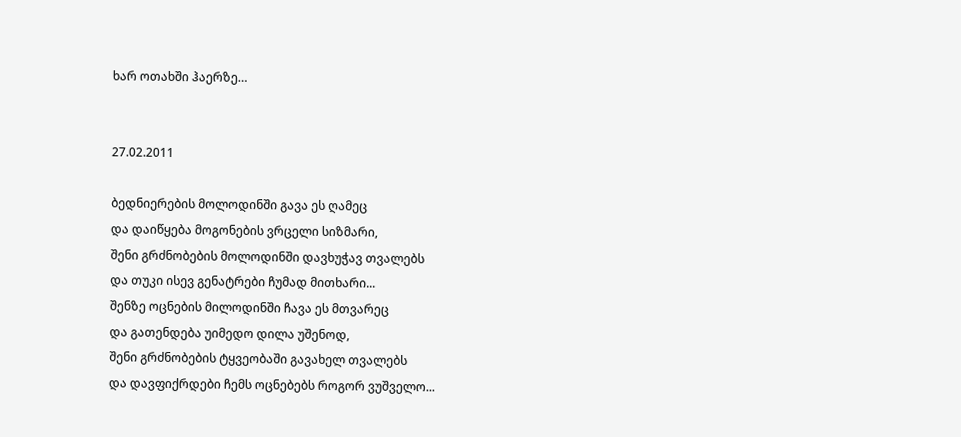ხარ ოთახში ჰაერზე…


27.02.2011

ბედნიერების მოლოდინში გავა ეს ღამეც
და დაიწყება მოგონების ვრცელი სიზმარი,
შენი გრძნობების მოლოდინში დავხუჭავ თვალებს
და თუკი ისევ გენატრები ჩუმად მითხარი...
შენზე ოცნების მილოდინში ჩავა ეს მთვარეც
და გათენდება უიმედო დილა უშენოდ,
შენი გრძნობების ტყვეობაში გავახელ თვალებს
და დავფიქრდები ჩემს ოცნებებს როგორ ვუშველო...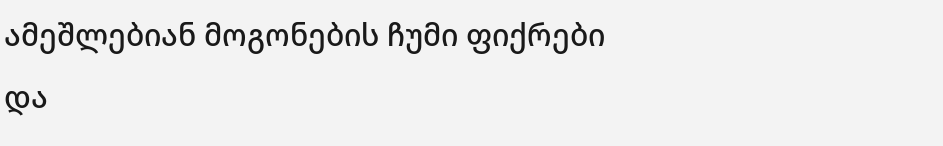ამეშლებიან მოგონების ჩუმი ფიქრები
და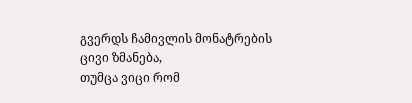გვერდს ჩამივლის მონატრების ცივი ზმანება,
თუმცა ვიცი რომ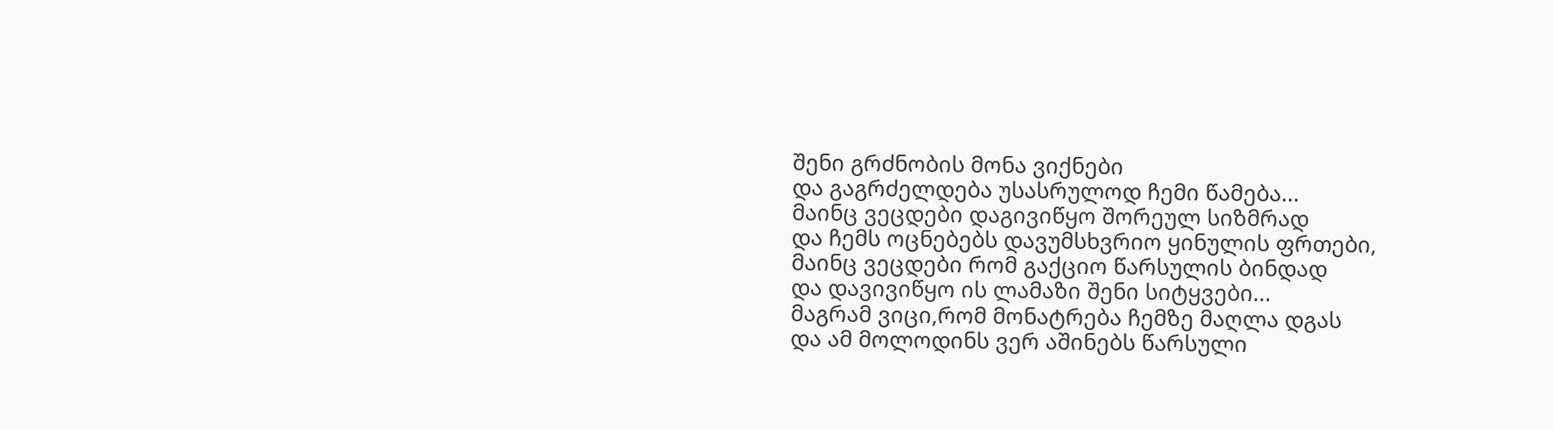შენი გრძნობის მონა ვიქნები
და გაგრძელდება უსასრულოდ ჩემი წამება...
მაინც ვეცდები დაგივიწყო შორეულ სიზმრად
და ჩემს ოცნებებს დავუმსხვრიო ყინულის ფრთები,
მაინც ვეცდები რომ გაქციო წარსულის ბინდად
და დავივიწყო ის ლამაზი შენი სიტყვები...
მაგრამ ვიცი,რომ მონატრება ჩემზე მაღლა დგას
და ამ მოლოდინს ვერ აშინებს წარსული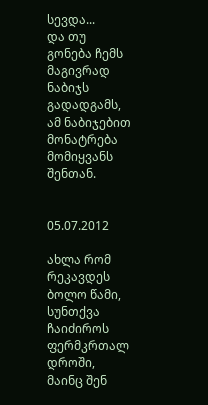სევდა...
და თუ გონება ჩემს მაგივრად ნაბიჯს გადადგამს,
ამ ნაბიჯებით მონატრება მომიყვანს შენთან.


05.07.2012

ახლა რომ რეკავდეს ბოლო წამი,
სუნთქვა ჩაიძიროს ფერმკრთალ დროში,
მაინც შენ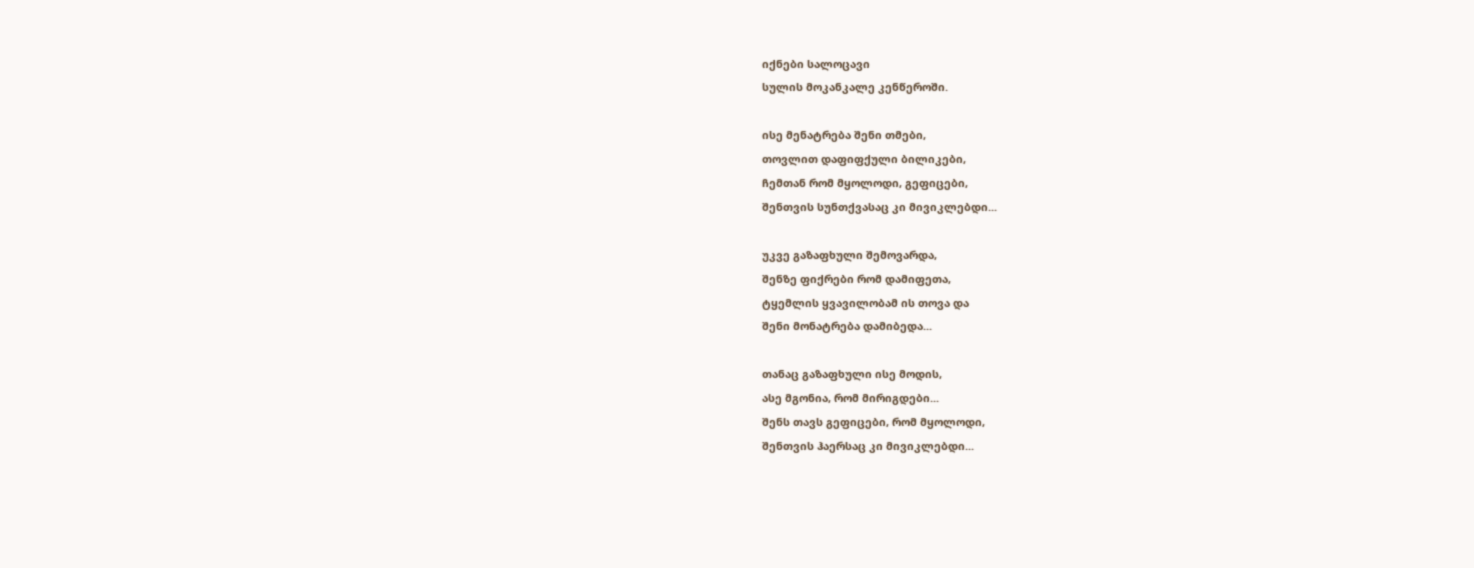იქნები სალოცავი
სულის მოკანკალე კენწეროში.

ისე მენატრება შენი თმები,
თოვლით დაფიფქული ბილიკები,
ჩემთან რომ მყოლოდი, გეფიცები,
შენთვის სუნთქვასაც კი მივიკლებდი...

უკვე გაზაფხული შემოვარდა,
შენზე ფიქრები რომ დამიფეთა,
ტყემლის ყვავილობამ ის თოვა და
შენი მონატრება დამიბედა...

თანაც გაზაფხული ისე მოდის,
ასე მგონია, რომ მირიგდები...
შენს თავს გეფიცები, რომ მყოლოდი,
შენთვის ჰაერსაც კი მივიკლებდი...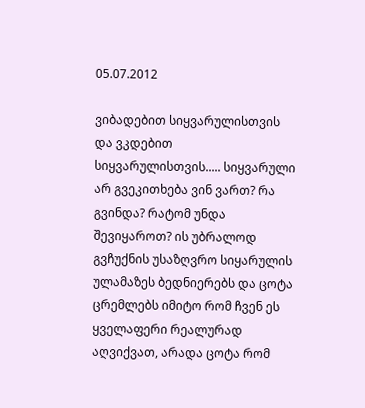05.07.2012

ვიბადებით სიყვარულისთვის და ვკდებით სიყვარულისთვის..... სიყვარული არ გვეკითხება ვინ ვართ? რა გვინდა? რატომ უნდა შევიყაროთ? ის უბრალოდ გვჩუქნის უსაზღვრო სიყარულის ულამაზეს ბედნიერებს და ცოტა ცრემლებს იმიტო რომ ჩვენ ეს ყველაფერი რეალურად აღვიქვათ, არადა ცოტა რომ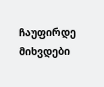ჩაუფირდე მიხვდები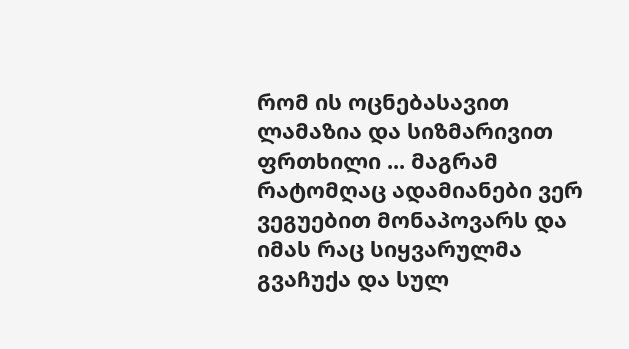რომ ის ოცნებასავით ლამაზია და სიზმარივით ფრთხილი ... მაგრამ რატომღაც ადამიანები ვერ ვეგუებით მონაპოვარს და იმას რაც სიყვარულმა გვაჩუქა და სულ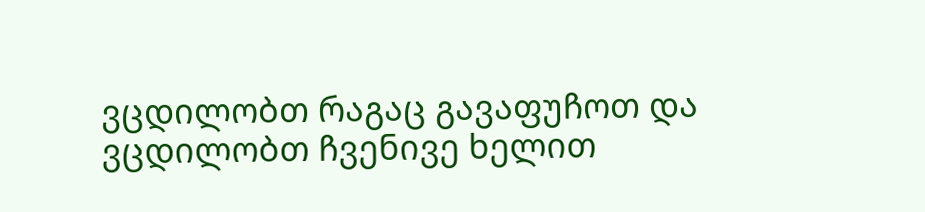ვცდილობთ რაგაც გავაფუჩოთ და ვცდილობთ ჩვენივე ხელით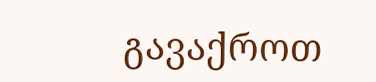გავაქროთ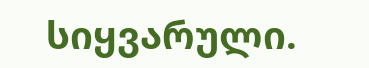სიყვარული.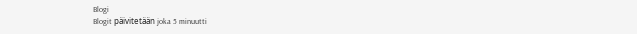Blogi
Blogit päivitetään joka 5 minuutti